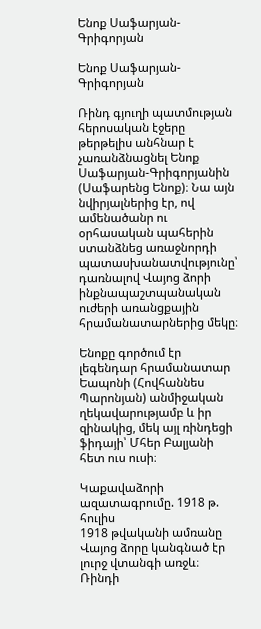Ենոք Սաֆարյան-Գրիգորյան

Ենոք Սաֆարյան-Գրիգորյան

Ռինդ գյուղի պատմության հերոսական էջերը թերթելիս անհնար է չառանձնացնել Ենոք Սաֆարյան-Գրիգորյանին (Սաֆարենց Ենոք)։ Նա այն նվիրյալներից էր, ով ամենածանր ու օրհասական պահերին ստանձնեց առաջնորդի պատասխանատվությունը՝ դառնալով Վայոց ձորի ինքնապաշտպանական ուժերի առանցքային հրամանատարներից մեկը։

Ենոքը գործում էր լեգենդար հրամանատար Եապոնի (Հովհաննես Պարոնյան) անմիջական ղեկավարությամբ և իր զինակից, մեկ այլ ռինդեցի ֆիդայի՝ Մհեր Բալյանի հետ ուս ուսի։

Կաքավաձորի ազատագրումը. 1918 թ. հուլիս
1918 թվականի ամռանը Վայոց ձորը կանգնած էր լուրջ վտանգի առջև։ Ռինդի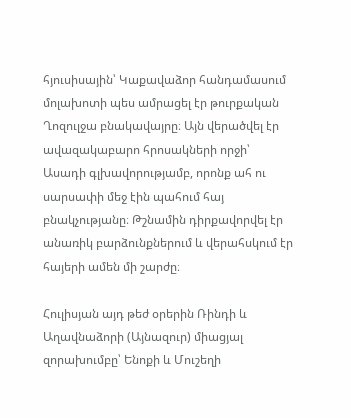հյուսիսային՝ Կաքավաձոր հանդամասում մոլախոտի պես ամրացել էր թուրքական Ղոզուլջա բնակավայրը։ Այն վերածվել էր ավազակաբարո հրոսակների որջի՝ Ասադի գլխավորությամբ, որոնք ահ ու սարսափի մեջ էին պահում հայ բնակչությանը։ Թշնամին դիրքավորվել էր անառիկ բարձունքներում և վերահսկում էր հայերի ամեն մի շարժը։

Հուլիսյան այդ թեժ օրերին Ռինդի և Աղավնաձորի (Այնազուր) միացյալ զորախումբը՝ Ենոքի և Մուշեղի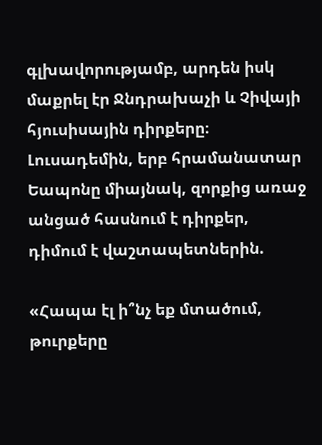գլխավորությամբ, արդեն իսկ մաքրել էր Ջնդրախաչի և Չիվայի հյուսիսային դիրքերը։ Լուսադեմին, երբ հրամանատար Եապոնը միայնակ, զորքից առաջ անցած հասնում է դիրքեր, դիմում է վաշտապետներին.

«Հապա էլ ի՞նչ եք մտածում, թուրքերը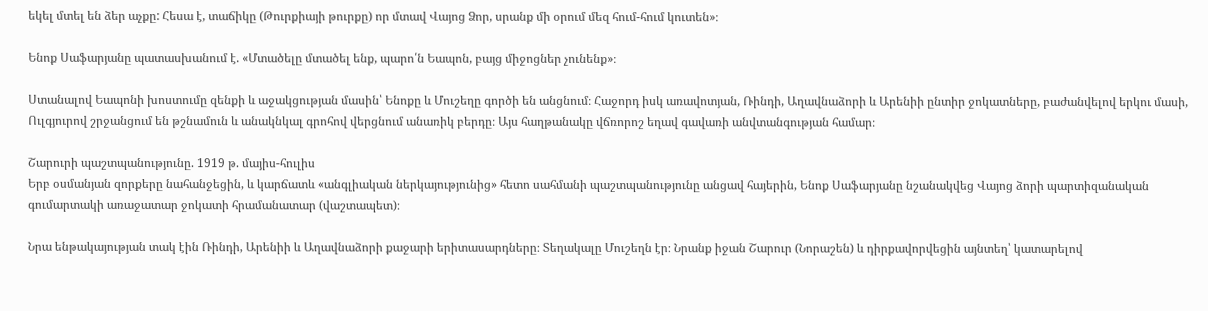եկել մտել են ձեր աչքը: Հեսա է, տաճիկը (Թուրքիայի թուրքը) որ մտավ Վայոց Ձոր, սրանք մի օրում մեզ հում-հում կուտեն»։

Ենոք Սաֆարյանը պատասխանում է. «Մտածելը մտածել ենք, պարո՛ն Եապոն, բայց միջոցներ չունենք»։

Ստանալով Եապոնի խոստումը զենքի և աջակցության մասին՝ Ենոքը և Մուշեղը գործի են անցնում։ Հաջորդ իսկ առավոտյան, Ռինդի, Աղավնաձորի և Արենիի ընտիր ջոկատները, բաժանվելով երկու մասի, Ուլգյուրով շրջանցում են թշնամուն և անակնկալ գրոհով վերցնում անառիկ բերդը։ Այս հաղթանակը վճռորոշ եղավ գավառի անվտանգության համար։

Շարուրի պաշտպանությունը. 1919 թ. մայիս-հուլիս
Երբ օսմանյան զորքերը նահանջեցին, և կարճատև «անգլիական ներկայությունից» հետո սահմանի պաշտպանությունը անցավ հայերին, Ենոք Սաֆարյանը նշանակվեց Վայոց ձորի պարտիզանական գումարտակի առաջատար ջոկատի հրամանատար (վաշտապետ)։

Նրա ենթակայության տակ էին Ռինդի, Արենիի և Աղավնաձորի քաջարի երիտասարդները։ Տեղակալը Մուշեղն էր։ Նրանք իջան Շարուր (Նորաշեն) և դիրքավորվեցին այնտեղ՝ կատարելով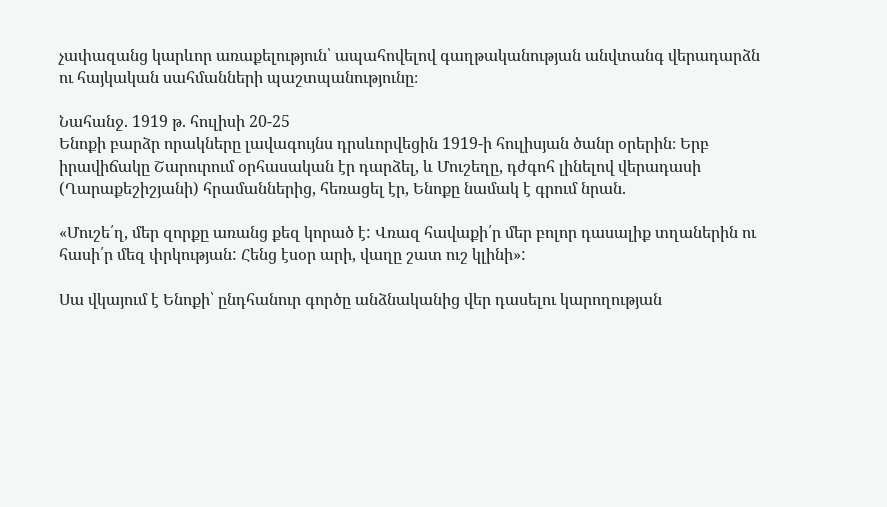չափազանց կարևոր առաքելություն՝ ապահովելով գաղթականության անվտանգ վերադարձն ու հայկական սահմանների պաշտպանությունը։

Նահանջ. 1919 թ. հուլիսի 20-25
Ենոքի բարձր որակները լավագույնս դրսևորվեցին 1919-ի հուլիսյան ծանր օրերին։ Երբ իրավիճակը Շարուրում օրհասական էր դարձել, և Մուշեղը, դժգոհ լինելով վերադասի (Ղարաքեշիշյանի) հրամաններից, հեռացել էր, Ենոքը նամակ է գրում նրան.

«Մուշե՛ղ, մեր զորքը առանց քեզ կորած է: Վռազ հավաքի՛ր մեր բոլոր դասալիք տղաներին ու հասի՛ր մեզ փրկության: Հենց էսօր արի, վաղը շատ ուշ կլինի»:

Սա վկայում է Ենոքի՝ ընդհանուր գործը անձնականից վեր դասելու կարողության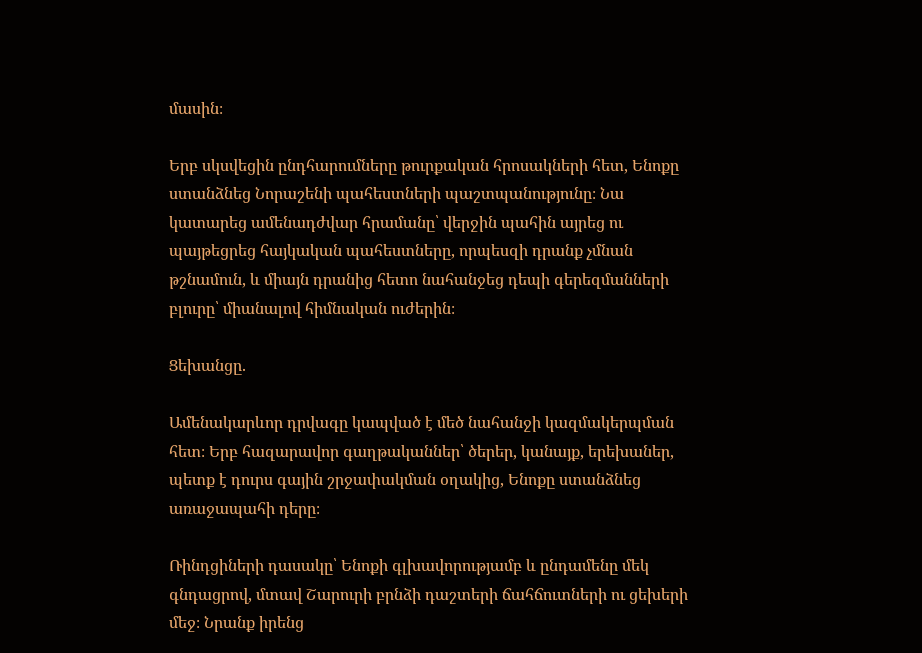մասին։

Երբ սկսվեցին ընդհարումները թուրքական հրոսակների հետ, Ենոքը ստանձնեց Նորաշենի պահեստների պաշտպանությունը։ Նա կատարեց ամենադժվար հրամանը՝ վերջին պահին այրեց ու պայթեցրեց հայկական պահեստները, որպեսզի դրանք չմնան թշնամուն, և միայն դրանից հետո նահանջեց դեպի գերեզմանների բլուրը՝ միանալով հիմնական ուժերին։

Ցեխանցը.

Ամենակարևոր դրվագը կապված է մեծ նահանջի կազմակերպման հետ։ Երբ հազարավոր գաղթականներ՝ ծերեր, կանայք, երեխաներ, պետք է դուրս գային շրջափակման օղակից, Ենոքը ստանձնեց առաջապահի դերը։

Ռինդցիների դասակը՝ Ենոքի գլխավորությամբ և ընդամենը մեկ գնդացրով, մտավ Շարուրի բրնձի դաշտերի ճահճուտների ու ցեխերի մեջ։ Նրանք իրենց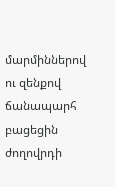մարմիններով ու զենքով ճանապարհ բացեցին ժողովրդի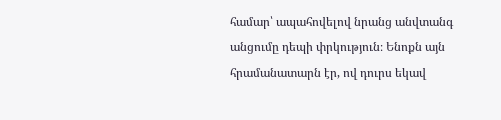համար՝ ապահովելով նրանց անվտանգ անցումը դեպի փրկություն։ Ենոքն այն հրամանատարն էր, ով դուրս եկավ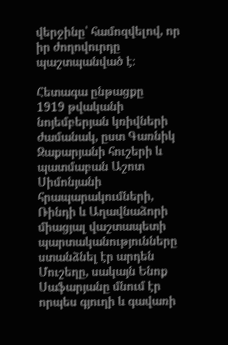վերջինը՝ համոզվելով, որ իր ժողովուրդը պաշտպանված է։

Հետագա ընթացքը
1919 թվականի նոյեմբերյան կռիվների ժամանակ, ըստ Գառնիկ Զաքարյանի հուշերի և պատմաբան Աշոտ Սիմոնյանի հրապարակումների, Ռինդի և Աղավնաձորի միացյալ վաշտապետի պարտականությունները ստանձնել էր արդեն Մուշեղը, սակայն Ենոք Սաֆարյանը մնում էր որպես գյուղի և գավառի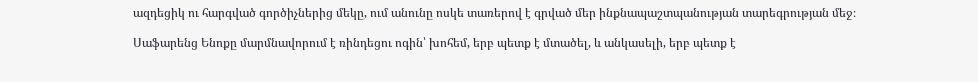ազդեցիկ ու հարգված գործիչներից մեկը, ում անունը ոսկե տառերով է գրված մեր ինքնապաշտպանության տարեգրության մեջ։

Սաֆարենց Ենոքը մարմնավորում է ռինդեցու ոգին՝ խոհեմ, երբ պետք է մտածել, և անկասելի, երբ պետք է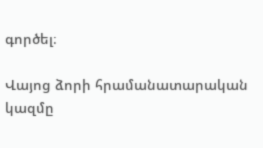գործել։

Վայոց ձորի հրամանատարական կազմը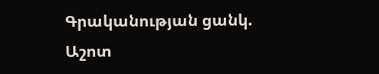Գրականության ցանկ. Աշոտ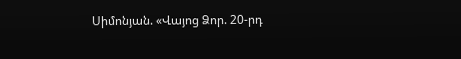Սիմոնյան. «Վայոց Ձոր. 20-րդ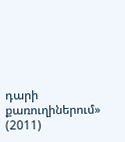դարի քառուղիներում» (2011)